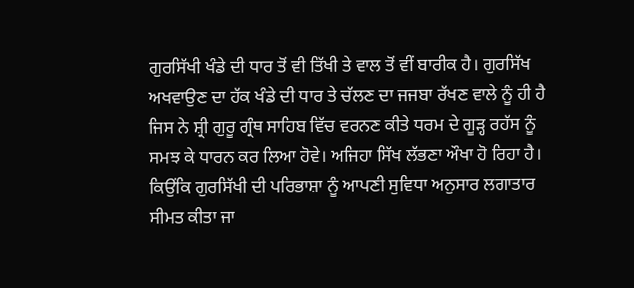ਗੁਰਸਿੱਖੀ ਖੰਡੇ ਦੀ ਧਾਰ ਤੋਂ ਵੀ ਤਿੱਖੀ ਤੇ ਵਾਲ ਤੋਂ ਵੀਂ ਬਾਰੀਕ ਹੈ। ਗੁਰਸਿੱਖ ਅਖਵਾਉਣ ਦਾ ਹੱਕ ਖੰਡੇ ਦੀ ਧਾਰ ਤੇ ਚੱਲਣ ਦਾ ਜਜਬਾ ਰੱਖਣ ਵਾਲੇ ਨੂੰ ਹੀ ਹੈ ਜਿਸ ਨੇ ਸ਼੍ਰੀ ਗੁਰੂ ਗ੍ਰੰਥ ਸਾਹਿਬ ਵਿੱਚ ਵਰਨਣ ਕੀਤੇ ਧਰਮ ਦੇ ਗੂੜ੍ਹ ਰਹੱਸ ਨੂੰ ਸਮਝ ਕੇ ਧਾਰਨ ਕਰ ਲਿਆ ਹੋਵੇ। ਅਜਿਹਾ ਸਿੱਖ ਲੱਭਣਾ ਔਖਾ ਹੋ ਰਿਹਾ ਹੈ। ਕਿਉਂਕਿ ਗੁਰਸਿੱਖੀ ਦੀ ਪਰਿਭਾਸ਼ਾ ਨੂੰ ਆਪਣੀ ਸੁਵਿਧਾ ਅਨੁਸਾਰ ਲਗਾਤਾਰ ਸੀਮਤ ਕੀਤਾ ਜਾ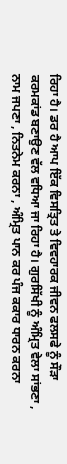ਰਿਹਾ ਹੈ। ਡਰ ਹੈ ਆਪ ਇੱਕ ਵਿਸਤ੍ਰਿਤ ਤੇ ਵਿਵਹਾਰਕ ਜੀਵਨ ਫਲਸਫੇ ਨੂੰ ਸੌੜਾ ਕਰਮਕਾਂਡ ਬਣਾਉਣ ਵੱਲ ਵਧਿਆ ਜਾ ਰਿਹਾ ਹੈ। ਗੁਰਸਿੱਖੀ ਨੂੰ ਅੰਮ੍ਰਿਤ ਵੇਲਾ ਸਾਂਭਣਾ , ਨਾਮ ਜਪਣਾ , ਨਿਤਨੇਮ ਕਰਨਾ , ਅੰਮ੍ਰਿਤ ਪਾਨ ਕਰ ਪੰਜ ਕਕਾਰ ਧਾਰਨ ਕਰਨਾ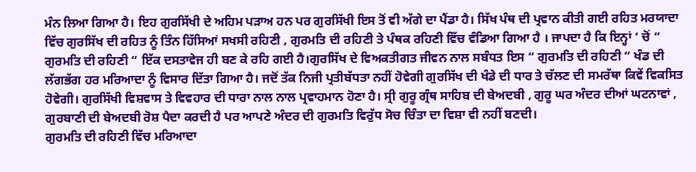ਮੰਨ ਲਿਆ ਗਿਆ ਹੈ। ਇਹ ਗੁਰਸਿੱਖੀ ਦੇ ਅਹਿਮ ਪੜਾਅ ਹਨ ਪਰ ਗੁਰਸਿੱਖੀ ਇਸ ਤੋਂ ਵੀ ਅੱਗੇ ਦਾ ਪੈਂਡਾ ਹੈ। ਸਿੱਖ ਪੰਥ ਦੀ ਪ੍ਰਵਾਨ ਕੀਤੀ ਗਈ ਰਹਿਤ ਮਰਯਾਦਾ ਵਿੱਚ ਗੁਰਸਿੱਖ ਦੀ ਰਹਿਤ ਨੂੰ ਤਿੰਨ ਹਿੱਸਿਆਂ ਸਖਸੀ ਰਹਿਣੀ , ਗੁਰਮਤਿ ਦੀ ਰਹਿਣੀ ਤੇ ਪੰਥਕ ਰਹਿਣੀ ਵਿੱਚ ਵੰਡਿਆ ਗਿਆ ਹੈ । ਜਾਪਦਾ ਹੈ ਕਿ ਇਨ੍ਹਾਂ ‘ ਚੋਂ “ ਗੁਰਮਤਿ ਦੀ ਰਹਿਣੀ “ ਇੱਕ ਦਸਤਾਵੇਜ ਹੀ ਬਣ ਕੇ ਰਹਿ ਗਈ ਹੈ।ਗੁਰਸਿੱਖ ਦੇ ਵਿਅਕਤੀਗਤ ਜੀਵਨ ਨਾਲ ਸਬੰਧਤ ਇਸ “ ਗੁਰਮਤਿ ਦੀ ਰਹਿਣੀ “ ਖੰਡ ਦੀ ਲੱਗਭੱਗ ਹਰ ਮਰਿਆਦਾ ਨੂੰ ਵਿਸਾਰ ਦਿੱਤਾ ਗਿਆ ਹੈ। ਜਦੋਂ ਤੱਕ ਨਿਜੀ ਪ੍ਰਤੀਬੱਧਤਾ ਨਹੀਂ ਹੋਵੇਗੀ ਗੁਰਸਿੱਖ ਦੀ ਖੰਡੇ ਦੀ ਧਾਰ ਤੇ ਚੱਲਣ ਦੀ ਸਮਰੱਥਾ ਕਿਵੇਂ ਵਿਕਸਿਤ ਹੋਵੇਗੀ। ਗੁਰਸਿੱਖੀ ਵਿਸ਼ਵਾਸ ਤੇ ਵਿਵਹਾਰ ਦੀ ਧਾਰਾ ਨਾਲ ਨਾਲ ਪ੍ਰਵਾਹਮਾਨ ਹੋਣਾ ਹੈ। ਸ੍ਰੀ ਗੁਰੂ ਗ੍ਰੰਥ ਸਾਹਿਬ ਦੀ ਬੇਅਦਬੀ , ਗੁਰੂ ਘਰ ਅੰਦਰ ਦੀਆਂ ਘਟਨਾਵਾਂ , ਗੁਰਬਾਣੀ ਦੀ ਬੇਅਦਬੀ ਰੋਸ਼ ਪੈਦਾ ਕਰਦੀ ਹੈ ਪਰ ਆਪਣੇ ਅੰਦਰ ਦੀ ਗੁਰਮਤਿ ਵਿਰੁੱਧ ਸੋਚ ਚਿੰਤਾ ਦਾ ਵਿਸ਼ਾ ਵੀ ਨਹੀਂ ਬਣਦੀ।
ਗੁਰਮਤਿ ਦੀ ਰਹਿਣੀ ਵਿੱਚ ਮਰਿਆਦਾ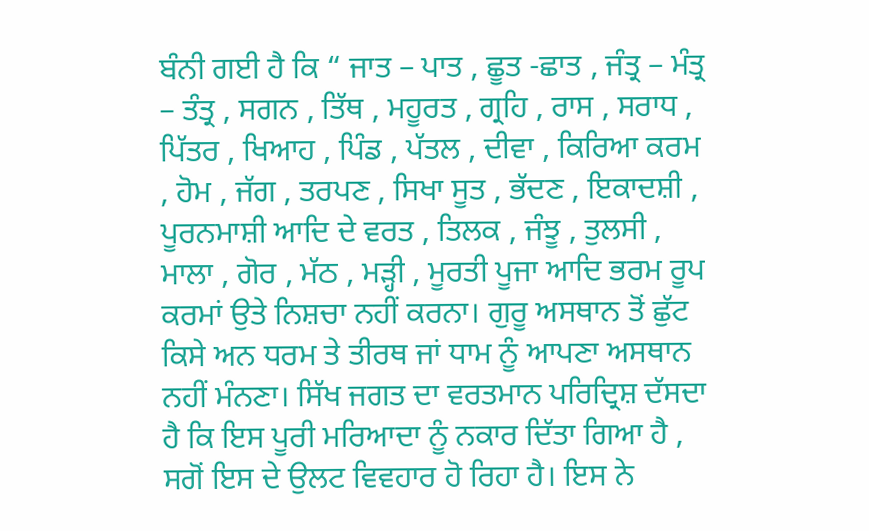ਬੰਨੀ ਗਈ ਹੈ ਕਿ “ ਜਾਤ – ਪਾਤ , ਛੂਤ -ਛਾਤ , ਜੰਤ੍ਰ – ਮੰਤ੍ਰ – ਤੰਤ੍ਰ , ਸਗਨ , ਤਿੱਥ , ਮਹੂਰਤ , ਗ੍ਰਹਿ , ਰਾਸ , ਸਰਾਧ , ਪਿੱਤਰ , ਖਿਆਹ , ਪਿੰਡ , ਪੱਤਲ , ਦੀਵਾ , ਕਿਰਿਆ ਕਰਮ , ਹੋਮ , ਜੱਗ , ਤਰਪਣ , ਸਿਖਾ ਸੂਤ , ਭੱਦਣ , ਇਕਾਦਸ਼ੀ , ਪੂਰਨਮਾਸ਼ੀ ਆਦਿ ਦੇ ਵਰਤ , ਤਿਲਕ , ਜੰਝੂ , ਤੁਲਸੀ , ਮਾਲਾ , ਗੋਰ , ਮੱਠ , ਮੜ੍ਹੀ , ਮੂਰਤੀ ਪੂਜਾ ਆਦਿ ਭਰਮ ਰੂਪ ਕਰਮਾਂ ਉਤੇ ਨਿਸ਼ਚਾ ਨਹੀਂ ਕਰਨਾ। ਗੁਰੂ ਅਸਥਾਨ ਤੋਂ ਛੁੱਟ ਕਿਸੇ ਅਨ ਧਰਮ ਤੇ ਤੀਰਥ ਜਾਂ ਧਾਮ ਨੂੰ ਆਪਣਾ ਅਸਥਾਨ ਨਹੀਂ ਮੰਨਣਾ। ਸਿੱਖ ਜਗਤ ਦਾ ਵਰਤਮਾਨ ਪਰਿਦ੍ਰਿਸ਼ ਦੱਸਦਾ ਹੈ ਕਿ ਇਸ ਪੂਰੀ ਮਰਿਆਦਾ ਨੂੰ ਨਕਾਰ ਦਿੱਤਾ ਗਿਆ ਹੈ , ਸਗੋਂ ਇਸ ਦੇ ਉਲਟ ਵਿਵਹਾਰ ਹੋ ਰਿਹਾ ਹੈ। ਇਸ ਨੇ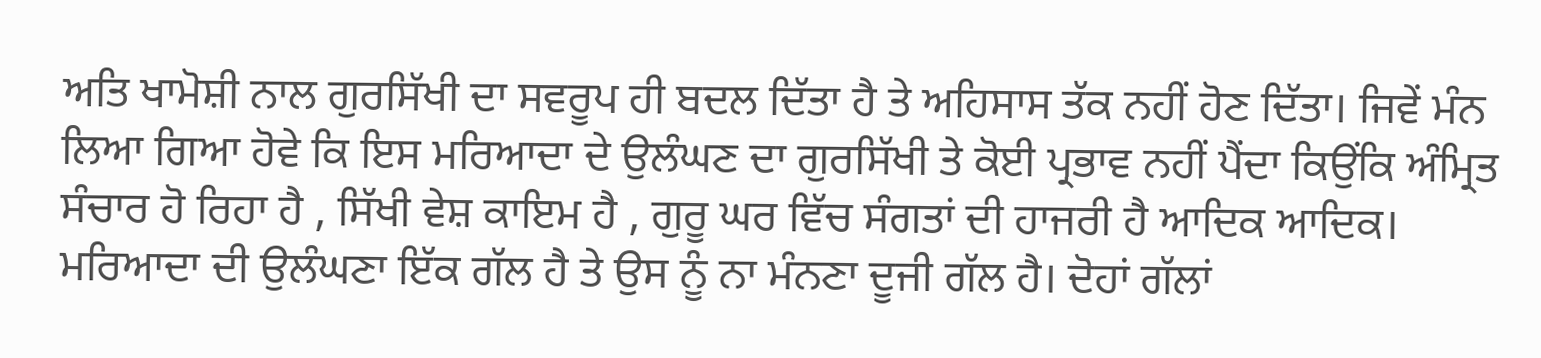ਅਤਿ ਖਾਮੋਸ਼ੀ ਨਾਲ ਗੁਰਸਿੱਖੀ ਦਾ ਸਵਰੂਪ ਹੀ ਬਦਲ ਦਿੱਤਾ ਹੈ ਤੇ ਅਹਿਸਾਸ ਤੱਕ ਨਹੀਂ ਹੋਣ ਦਿੱਤਾ। ਜਿਵੇਂ ਮੰਨ ਲਿਆ ਗਿਆ ਹੋਵੇ ਕਿ ਇਸ ਮਰਿਆਦਾ ਦੇ ਉਲੰਘਣ ਦਾ ਗੁਰਸਿੱਖੀ ਤੇ ਕੋਈ ਪ੍ਰਭਾਵ ਨਹੀਂ ਪੈਂਦਾ ਕਿਉਂਕਿ ਅੰਮ੍ਰਿਤ ਸੰਚਾਰ ਹੋ ਰਿਹਾ ਹੈ , ਸਿੱਖੀ ਵੇਸ਼ ਕਾਇਮ ਹੈ , ਗੁਰੂ ਘਰ ਵਿੱਚ ਸੰਗਤਾਂ ਦੀ ਹਾਜਰੀ ਹੈ ਆਦਿਕ ਆਦਿਕ। ਮਰਿਆਦਾ ਦੀ ਉਲੰਘਣਾ ਇੱਕ ਗੱਲ ਹੈ ਤੇ ਉਸ ਨੂੰ ਨਾ ਮੰਨਣਾ ਦੂਜੀ ਗੱਲ ਹੈ। ਦੋਹਾਂ ਗੱਲਾਂ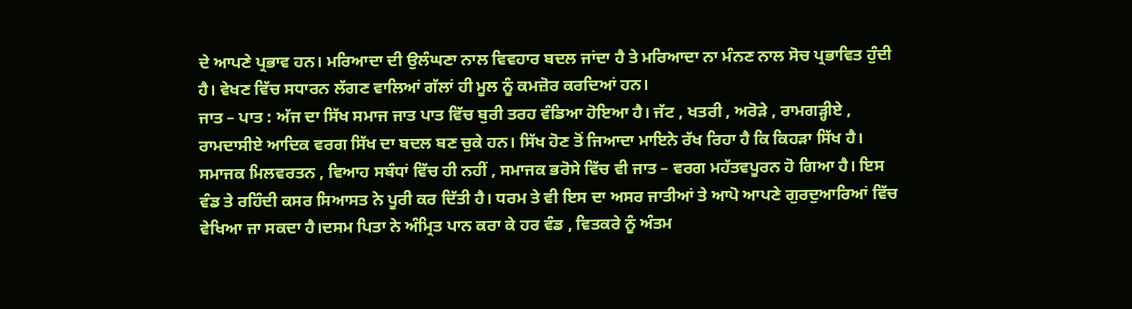ਦੇ ਆਪਣੇ ਪ੍ਰਭਾਵ ਹਨ। ਮਰਿਆਦਾ ਦੀ ਉਲੰਘਣਾ ਨਾਲ ਵਿਵਹਾਰ ਬਦਲ ਜਾਂਦਾ ਹੈ ਤੇ ਮਰਿਆਦਾ ਨਾ ਮੰਨਣ ਨਾਲ ਸੋਚ ਪ੍ਰਭਾਵਿਤ ਹੁੰਦੀ ਹੈ। ਵੇਖਣ ਵਿੱਚ ਸਧਾਰਨ ਲੱਗਣ ਵਾਲਿਆਂ ਗੱਲਾਂ ਹੀ ਮੂਲ ਨੂੰ ਕਮਜ਼ੋਰ ਕਰਦਿਆਂ ਹਨ।
ਜਾਤ – ਪਾਤ : ਅੱਜ ਦਾ ਸਿੱਖ ਸਮਾਜ ਜਾਤ ਪਾਤ ਵਿੱਚ ਬੁਰੀ ਤਰਹ ਵੰਡਿਆ ਹੋਇਆ ਹੈ। ਜੱਟ , ਖਤਰੀ , ਅਰੋੜੇ , ਰਾਮਗੜ੍ਹੀਏ , ਰਾਮਦਾਸੀਏ ਆਦਿਕ ਵਰਗ ਸਿੱਖ ਦਾ ਬਦਲ ਬਣ ਚੁਕੇ ਹਨ। ਸਿੱਖ ਹੋਣ ਤੋਂ ਜਿਆਦਾ ਮਾਇਨੇ ਰੱਖ ਰਿਹਾ ਹੈ ਕਿ ਕਿਹੜਾ ਸਿੱਖ ਹੈ। ਸਮਾਜਕ ਮਿਲਵਰਤਨ , ਵਿਆਹ ਸਬੰਧਾਂ ਵਿੱਚ ਹੀ ਨਹੀਂ , ਸਮਾਜਕ ਭਰੋਸੇ ਵਿੱਚ ਵੀ ਜਾਤ – ਵਰਗ ਮਹੱਤਵਪੂਰਨ ਹੋ ਗਿਆ ਹੈ। ਇਸ ਵੰਡ ਤੇ ਰਹਿੰਦੀ ਕਸਰ ਸਿਆਸਤ ਨੇ ਪੂਰੀ ਕਰ ਦਿੱਤੀ ਹੈ। ਧਰਮ ਤੇ ਵੀ ਇਸ ਦਾ ਅਸਰ ਜਾਤੀਆਂ ਤੇ ਆਪੋ ਆਪਣੇ ਗੁਰਦੁਆਰਿਆਂ ਵਿੱਚ ਵੇਖਿਆ ਜਾ ਸਕਦਾ ਹੈ।ਦਸਮ ਪਿਤਾ ਨੇ ਅੰਮ੍ਰਿਤ ਪਾਨ ਕਰਾ ਕੇ ਹਰ ਵੰਡ , ਵਿਤਕਰੇ ਨੂੰ ਅੰਤਮ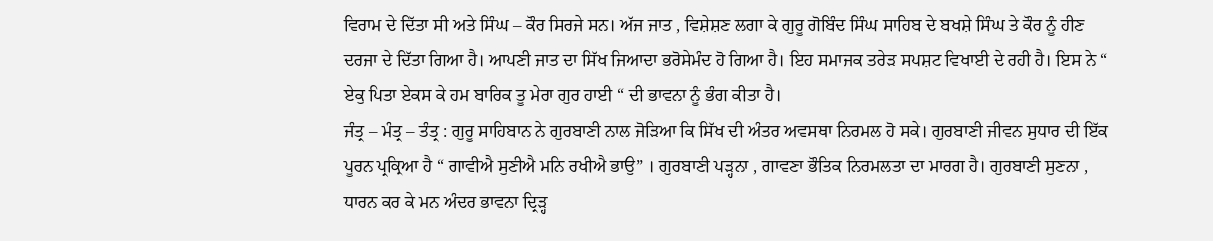ਵਿਰਾਮ ਦੇ ਦਿੱਤਾ ਸੀ ਅਤੇ ਸਿੰਘ – ਕੌਰ ਸਿਰਜੇ ਸਨ। ਅੱਜ ਜਾਤ , ਵਿਸ਼ੇਸ਼ਣ ਲਗਾ ਕੇ ਗੁਰੂ ਗੋਬਿੰਦ ਸਿੰਘ ਸਾਹਿਬ ਦੇ ਬਖਸ਼ੇ ਸਿੰਘ ਤੇ ਕੌਰ ਨੂੰ ਹੀਣ ਦਰਜਾ ਦੇ ਦਿੱਤਾ ਗਿਆ ਹੈ। ਆਪਣੀ ਜਾਤ ਦਾ ਸਿੱਖ ਜਿਆਦਾ ਭਰੋਸੇਮੰਦ ਹੋ ਗਿਆ ਹੈ। ਇਹ ਸਮਾਜਕ ਤਰੇੜ ਸਪਸ਼ਟ ਵਿਖਾਈ ਦੇ ਰਹੀ ਹੈ। ਇਸ ਨੇ “ ਏਕੁ ਪਿਤਾ ਏਕਸ ਕੇ ਹਮ ਬਾਰਿਕ ਤੂ ਮੇਰਾ ਗੁਰ ਹਾਈ “ ਦੀ ਭਾਵਨਾ ਨੂੰ ਭੰਗ ਕੀਤਾ ਹੈ।
ਜੰਤ੍ਰ – ਮੰਤ੍ਰ – ਤੰਤ੍ਰ : ਗੁਰੂ ਸਾਹਿਬਾਨ ਨੇ ਗੁਰਬਾਣੀ ਨਾਲ ਜੋੜਿਆ ਕਿ ਸਿੱਖ ਦੀ ਅੰਤਰ ਅਵਸਥਾ ਨਿਰਮਲ ਹੋ ਸਕੇ। ਗੁਰਬਾਣੀ ਜੀਵਨ ਸੁਧਾਰ ਦੀ ਇੱਕ ਪੂਰਨ ਪ੍ਰਕ੍ਰਿਆ ਹੈ “ ਗਾਵੀਐ ਸੁਣੀਐ ਮਨਿ ਰਖੀਐ ਭਾਉ” । ਗੁਰਬਾਣੀ ਪੜ੍ਹਨਾ , ਗਾਵਣਾ ਭੌਤਿਕ ਨਿਰਮਲਤਾ ਦਾ ਮਾਰਗ ਹੈ। ਗੁਰਬਾਣੀ ਸੁਣਨਾ , ਧਾਰਨ ਕਰ ਕੇ ਮਨ ਅੰਦਰ ਭਾਵਨਾ ਦ੍ਰਿੜ੍ਹ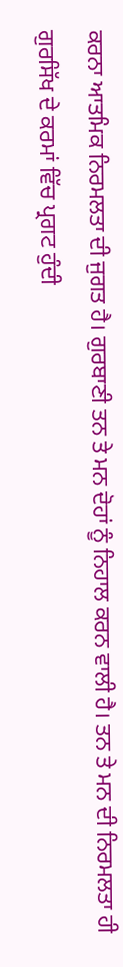ਕਰਨਾ ਆਤਮਿਕ ਨਿਰਮਲਤਾ ਦੀ ਜੁਗਤ ਹੈ। ਗੁਰਬਾਣੀ ਤਨ ਤੇ ਮਨ ਦੋਹਾਂ ਨੂੰ ਨਿਹਾਲ ਕਰਨ ਵਾਲੀ ਹੈ। ਤਨ ਤੇ ਮਨ ਦੀ ਨਿਰਮਲਤਾ ਹੀ ਗੁਰਸਿੱਖ ਦੇ ਕਰਮਾਂ ਵਿੱਚ ਪ੍ਰਗਟ ਹੁੰਦੀ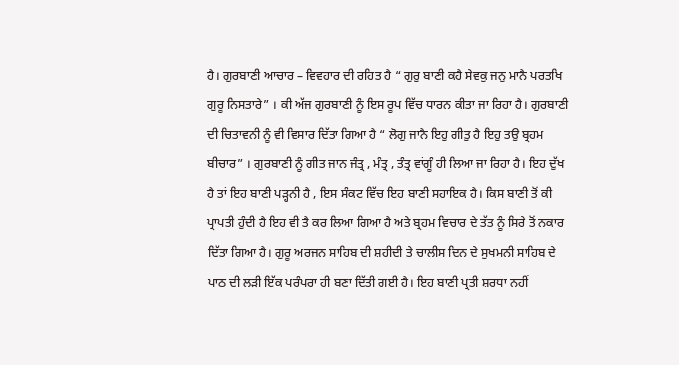ਹੈ। ਗੁਰਬਾਣੀ ਆਚਾਰ – ਵਿਵਹਾਰ ਦੀ ਰਹਿਤ ਹੈ “ ਗੁਰੁ ਬਾਣੀ ਕਹੈ ਸੇਵਕੁ ਜਨੁ ਮਾਨੈ ਪਰਤਖਿ ਗੁਰੂ ਨਿਸਤਾਰੇ” । ਕੀ ਅੱਜ ਗੁਰਬਾਣੀ ਨੂੰ ਇਸ ਰੂਪ ਵਿੱਚ ਧਾਰਨ ਕੀਤਾ ਜਾ ਰਿਹਾ ਹੈ। ਗੁਰਬਾਣੀ ਦੀ ਚਿਤਾਵਨੀ ਨੂੰ ਵੀ ਵਿਸਾਰ ਦਿੱਤਾ ਗਿਆ ਹੈ “ ਲੋਗੁ ਜਾਨੈ ਇਹੁ ਗੀਤੁ ਹੈ ਇਹੁ ਤਉ ਬ੍ਰਹਮ ਬੀਚਾਰ” । ਗੁਰਬਾਣੀ ਨੂੰ ਗੀਤ ਜਾਨ ਜੰਤ੍ਰ , ਮੰਤ੍ਰ , ਤੰਤ੍ਰ ਵਾਂਗੂੰ ਹੀ ਲਿਆ ਜਾ ਰਿਹਾ ਹੈ। ਇਹ ਦੁੱਖ ਹੈ ਤਾਂ ਇਹ ਬਾਣੀ ਪੜ੍ਹਨੀ ਹੈ , ਇਸ ਸੰਕਟ ਵਿੱਚ ਇਹ ਬਾਣੀ ਸਹਾਇਕ ਹੈ। ਕਿਸ ਬਾਣੀ ਤੋਂ ਕੀ ਪ੍ਰਾਪਤੀ ਹੁੰਦੀ ਹੈ ਇਹ ਵੀ ਤੈ ਕਰ ਲਿਆ ਗਿਆ ਹੈ ਅਤੇ ਬ੍ਰਹਮ ਵਿਚਾਰ ਦੇ ਤੱਤ ਨੂੰ ਸਿਰੇ ਤੋਂ ਨਕਾਰ ਦਿੱਤਾ ਗਿਆ ਹੈ। ਗੁਰੂ ਅਰਜਨ ਸਾਹਿਬ ਦੀ ਸ਼ਹੀਦੀ ਤੇ ਚਾਲੀਸ ਦਿਨ ਦੇ ਸੁਖਮਨੀ ਸਾਹਿਬ ਦੇ ਪਾਠ ਦੀ ਲੜੀ ਇੱਕ ਪਰੰਪਰਾ ਹੀ ਬਣਾ ਦਿੱਤੀ ਗਈ ਹੈ। ਇਹ ਬਾਣੀ ਪ੍ਰਤੀ ਸ਼ਰਧਾ ਨਹੀਂ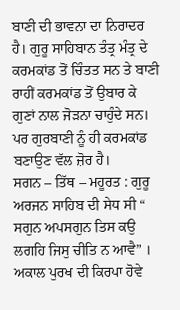ਬਾਣੀ ਦੀ ਭਾਵਨਾ ਦਾ ਨਿਰਾਦਰ ਹੈ। ਗੁਰੂ ਸਾਹਿਬਾਨ ਤੰਤ੍ਰ ਮੰਤ੍ਰ ਦੇ ਕਰਮਕਾਂਡ ਤੋਂ ਚਿੰਤਤ ਸਨ ਤੇ ਬਾਣੀ ਰਾਹੀਂ ਕਰਮਕਾਂਡ ਤੋਂ ਉਬਾਰ ਕੇ ਗੁਣਾਂ ਨਾਲ ਜੋੜਨਾ ਚਾਹੁੰਦੇ ਸਨ। ਪਰ ਗੁਰਬਾਣੀ ਨੂੰ ਹੀ ਕਰਮਕਾਂਡ ਬਣਾਉਣ ਵੱਲ ਜ਼ੋਰ ਹੈ।
ਸਗਨ – ਤਿੱਥ – ਮਹੂਰਤ : ਗੁਰੂ ਅਰਜਨ ਸਾਹਿਬ ਦੀ ਸੇਧ ਸੀ “ ਸਗੁਨ ਅਪਸਗੁਨ ਤਿਸ ਕਉ ਲਗਹਿ ਜਿਸੁ ਚੀਤਿ ਨ ਆਵੈ” । ਅਕਾਲ ਪੁਰਖ ਦੀ ਕਿਰਪਾ ਹੋਵੇ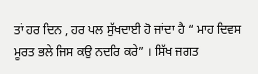ਤਾਂ ਹਰ ਦਿਨ , ਹਰ ਪਲ ਸੁੱਖਦਾਈ ਹੋ ਜਾਂਦਾ ਹੈ “ ਮਾਹ ਦਿਵਸ ਮੂਰਤ ਭਲੇ ਜਿਸ ਕਉ ਨਦਰਿ ਕਰੇ” । ਸਿੱਖ ਜਗਤ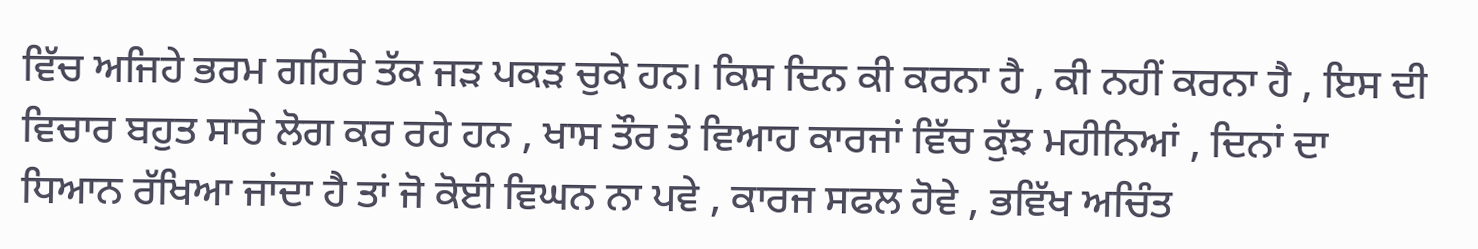ਵਿੱਚ ਅਜਿਹੇ ਭਰਮ ਗਹਿਰੇ ਤੱਕ ਜੜ ਪਕੜ ਚੁਕੇ ਹਨ। ਕਿਸ ਦਿਨ ਕੀ ਕਰਨਾ ਹੈ , ਕੀ ਨਹੀਂ ਕਰਨਾ ਹੈ , ਇਸ ਦੀ ਵਿਚਾਰ ਬਹੁਤ ਸਾਰੇ ਲੋਗ ਕਰ ਰਹੇ ਹਨ , ਖਾਸ ਤੌਰ ਤੇ ਵਿਆਹ ਕਾਰਜਾਂ ਵਿੱਚ ਕੁੱਝ ਮਹੀਨਿਆਂ , ਦਿਨਾਂ ਦਾ ਧਿਆਨ ਰੱਖਿਆ ਜਾਂਦਾ ਹੈ ਤਾਂ ਜੋ ਕੋਈ ਵਿਘਨ ਨਾ ਪਵੇ , ਕਾਰਜ ਸਫਲ ਹੋਵੇ , ਭਵਿੱਖ ਅਚਿੰਤ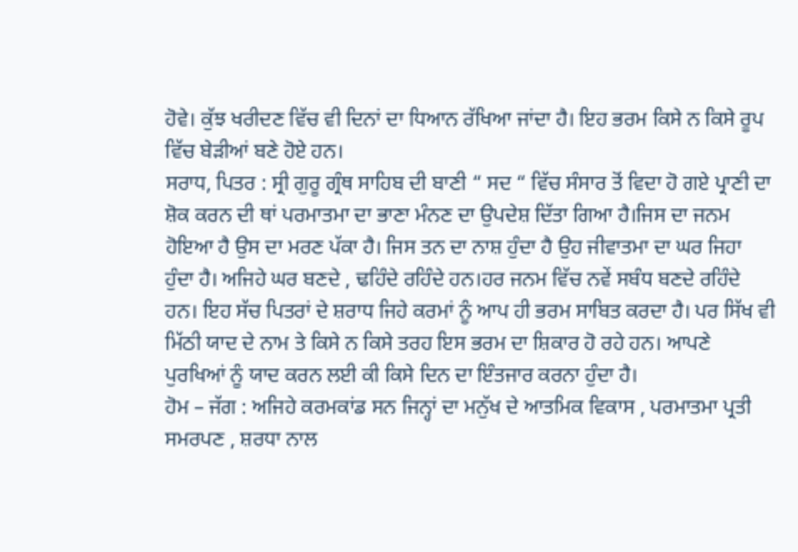ਹੋਵੇ। ਕੁੱਝ ਖਰੀਦਣ ਵਿੱਚ ਵੀ ਦਿਨਾਂ ਦਾ ਧਿਆਨ ਰੱਖਿਆ ਜਾਂਦਾ ਹੈ। ਇਹ ਭਰਮ ਕਿਸੇ ਨ ਕਿਸੇ ਰੂਪ ਵਿੱਚ ਬੇੜੀਆਂ ਬਣੇ ਹੋਏ ਹਨ।
ਸਰਾਧ, ਪਿਤਰ : ਸ੍ਰੀ ਗੁਰੂ ਗ੍ਰੰਥ ਸਾਹਿਬ ਦੀ ਬਾਣੀ “ ਸਦ “ ਵਿੱਚ ਸੰਸਾਰ ਤੋਂ ਵਿਦਾ ਹੋ ਗਏ ਪ੍ਰਾਣੀ ਦਾ ਸ਼ੋਕ ਕਰਨ ਦੀ ਥਾਂ ਪਰਮਾਤਮਾ ਦਾ ਭਾਣਾ ਮੰਨਣ ਦਾ ਉਪਦੇਸ਼ ਦਿੱਤਾ ਗਿਆ ਹੈ।ਜਿਸ ਦਾ ਜਨਮ ਹੋਇਆ ਹੈ ਉਸ ਦਾ ਮਰਣ ਪੱਕਾ ਹੈ। ਜਿਸ ਤਨ ਦਾ ਨਾਸ਼ ਹੁੰਦਾ ਹੈ ਉਹ ਜੀਵਾਤਮਾ ਦਾ ਘਰ ਜਿਹਾ ਹੁੰਦਾ ਹੈ। ਅਜਿਹੇ ਘਰ ਬਣਦੇ , ਢਹਿੰਦੇ ਰਹਿੰਦੇ ਹਨ।ਹਰ ਜਨਮ ਵਿੱਚ ਨਵੇਂ ਸਬੰਧ ਬਣਦੇ ਰਹਿੰਦੇ ਹਨ। ਇਹ ਸੱਚ ਪਿਤਰਾਂ ਦੇ ਸ਼ਰਾਧ ਜਿਹੇ ਕਰਮਾਂ ਨੂੰ ਆਪ ਹੀ ਭਰਮ ਸਾਬਿਤ ਕਰਦਾ ਹੈ। ਪਰ ਸਿੱਖ ਵੀ ਮਿੱਠੀ ਯਾਦ ਦੇ ਨਾਮ ਤੇ ਕਿਸੇ ਨ ਕਿਸੇ ਤਰਹ ਇਸ ਭਰਮ ਦਾ ਸ਼ਿਕਾਰ ਹੋ ਰਹੇ ਹਨ। ਆਪਣੇ ਪੁਰਖਿਆਂ ਨੂੰ ਯਾਦ ਕਰਨ ਲਈ ਕੀ ਕਿਸੇ ਦਿਨ ਦਾ ਇੰਤਜਾਰ ਕਰਨਾ ਹੁੰਦਾ ਹੈ।
ਹੋਮ – ਜੱਗ : ਅਜਿਹੇ ਕਰਮਕਾਂਡ ਸਨ ਜਿਨ੍ਹਾਂ ਦਾ ਮਨੁੱਖ ਦੇ ਆਤਮਿਕ ਵਿਕਾਸ , ਪਰਮਾਤਮਾ ਪ੍ਰਤੀ ਸਮਰਪਣ , ਸ਼ਰਧਾ ਨਾਲ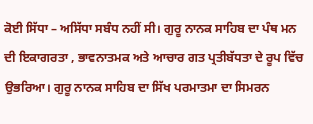ਕੋਈ ਸਿੱਧਾ – ਅਸਿੱਧਾ ਸਬੰਧ ਨਹੀਂ ਸੀ। ਗੁਰੂ ਨਾਨਕ ਸਾਹਿਬ ਦਾ ਪੰਥ ਮਨ ਦੀ ਇਕਾਗਰਤਾ , ਭਾਵਨਾਤਮਕ ਅਤੇ ਆਚਾਰ ਗਤ ਪ੍ਰਤੀਬੱਧਤਾ ਦੇ ਰੂਪ ਵਿੱਚ ਉਭਰਿਆ। ਗੁਰੂ ਨਾਨਕ ਸਾਹਿਬ ਦਾ ਸਿੱਖ ਪਰਮਾਤਮਾ ਦਾ ਸਿਮਰਨ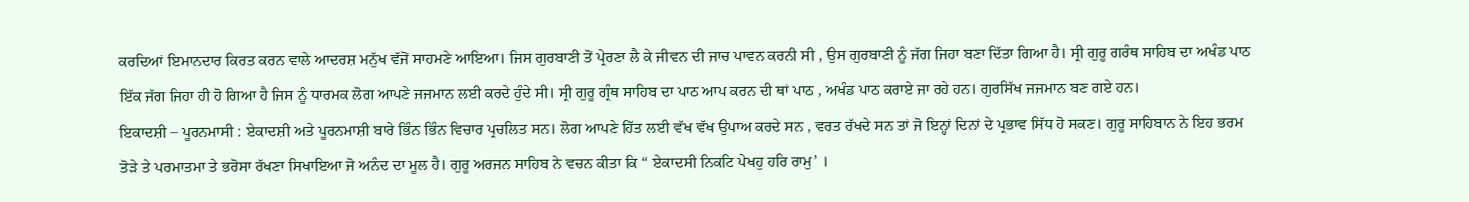ਕਰਦਿਆਂ ਇਮਾਨਦਾਰ ਕਿਰਤ ਕਰਨ ਵਾਲੇ ਆਦਰਸ਼ ਮਨੁੱਖ ਵੱਜੋਂ ਸਾਹਮਣੇ ਆਇਆ। ਜਿਸ ਗੁਰਬਾਣੀ ਤੋਂ ਪ੍ਰੇਰਣਾ ਲੈ ਕੇ ਜੀਵਨ ਦੀ ਜਾਚ ਪਾਵਨ ਕਰਨੀ ਸੀ , ਉਸ ਗੁਰਬਾਣੀ ਨੂੰ ਜੱਗ ਜਿਹਾ ਬਣਾ ਦਿੱਤਾ ਗਿਆ ਹੈ। ਸ੍ਰੀ ਗੁਰੂ ਗਰੰਥ ਸਾਹਿਬ ਦਾ ਅਖੰਡ ਪਾਠ ਇੱਕ ਜੱਗ ਜਿਹਾ ਹੀ ਹੋ ਗਿਆ ਹੈ ਜਿਸ ਨੂੰ ਧਾਰਮਕ ਲੋਗ ਆਪਣੇ ਜਜਮਾਨ ਲਈ ਕਰਦੇ ਹੁੰਦੇ ਸੀ। ਸ੍ਰੀ ਗੁਰੂ ਗ੍ਰੰਥ ਸਾਹਿਬ ਦਾ ਪਾਠ ਆਪ ਕਰਨ ਦੀ ਥਾਂ ਪਾਠ , ਅਖੰਡ ਪਾਠ ਕਰਾਏ ਜਾ ਰਹੇ ਹਨ। ਗੁਰਸਿੱਖ ਜਜਮਾਨ ਬਣ ਗਏ ਹਨ।
ਇਕਾਦਸ਼ੀ – ਪੂਰਨਮਾਸੀ : ਏਕਾਦਸ਼ੀ ਅਤੇ ਪੂਰਨਮਾਸ਼ੀ ਬਾਰੇ ਭਿੰਨ ਭਿੰਨ ਵਿਚਾਰ ਪ੍ਰਚਲਿਤ ਸਨ। ਲੋਗ ਆਪਣੇ ਹਿੱਤ ਲਈ ਵੱਖ ਵੱਖ ਉਪਾਅ ਕਰਦੇ ਸਨ , ਵਰਤ ਰੱਖਦੇ ਸਨ ਤਾਂ ਜੋ ਇਨ੍ਹਾਂ ਦਿਨਾਂ ਦੇ ਪ੍ਰਭਾਵ ਸਿੱਧ ਹੋ ਸਕਣ। ਗੁਰੂ ਸਾਹਿਬਾਨ ਨੇ ਇਹ ਭਰਮ ਤੋੜੇ ਤੇ ਪਰਮਾਤਮਾ ਤੇ ਭਰੋਸਾ ਰੱਖਣਾ ਸਿਖਾਇਆ ਜੋ ਅਨੰਦ ਦਾ ਮੂਲ ਹੈ। ਗੁਰੂ ਅਰਜਨ ਸਾਹਿਬ ਨੇ ਵਚਨ ਕੀਤਾ ਕਿ “ ਏਕਾਦਸੀ ਨਿਕਟਿ ਪੇਖਹੁ ਹਰਿ ਰਾਮੁ’ ।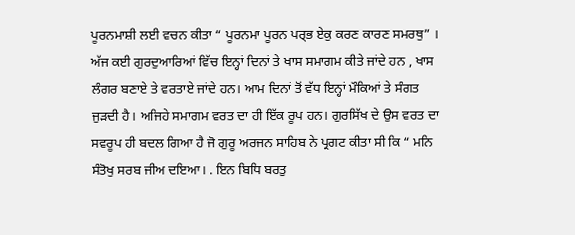ਪੂਰਨਮਾਸ਼ੀ ਲਈ ਵਚਨ ਕੀਤਾ “ ਪੂਰਨਮਾ ਪੂਰਨ ਪਰ੍ਭ ਏਕੁ ਕਰਣ ਕਾਰਣ ਸਮਰਥੁ” । ਅੱਜ ਕਈ ਗੁਰਦੁਆਰਿਆਂ ਵਿੱਚ ਇਨ੍ਹਾਂ ਦਿਨਾਂ ਤੇ ਖਾਸ ਸਮਾਗਮ ਕੀਤੇ ਜਾਂਦੇ ਹਨ , ਖਾਸ ਲੰਗਰ ਬਣਾਏ ਤੇ ਵਰਤਾਏ ਜਾਂਦੇ ਹਨ। ਆਮ ਦਿਨਾਂ ਤੋਂ ਵੱਧ ਇਨ੍ਹਾਂ ਮੌਕਿਆਂ ਤੇ ਸੰਗਤ ਜੁੜਦੀ ਹੈ। ਅਜਿਹੇ ਸਮਾਗਮ ਵਰਤ ਦਾ ਹੀ ਇੱਕ ਰੂਪ ਹਨ। ਗੁਰਸਿੱਖ ਦੇ ਉਸ ਵਰਤ ਦਾ ਸਵਰੂਪ ਹੀ ਬਦਲ ਗਿਆ ਹੈ ਜੋ ਗੁਰੂ ਅਰਜਨ ਸਾਹਿਬ ਨੇ ਪ੍ਰਗਟ ਕੀਤਾ ਸੀ ਕਿ “ ਮਨਿ ਸੰਤੋਖੁ ਸਰਬ ਜੀਅ ਦਇਆ। . ਇਨ ਬਿਧਿ ਬਰਤੁ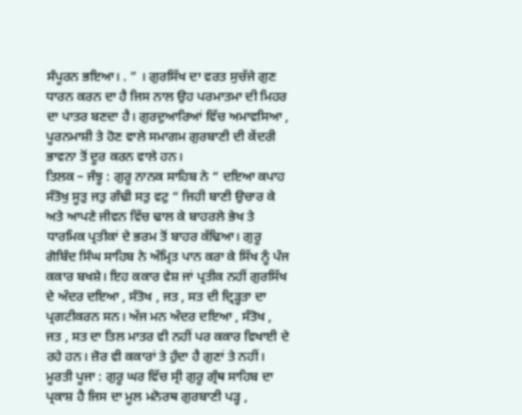ਸੰਪੂਰਨ ਭਇਆ। . ” । ਗੁਰਸਿੱਖ ਦਾ ਵਰਤ ਸੁਚੱਜੇ ਗੁਣ ਧਾਰਨ ਕਰਨ ਦਾ ਹੈ ਜਿਸ ਨਾਲ ਉਹ ਪਰਮਾਤਮਾ ਦੀ ਮਿਹਰ ਦਾ ਪਾਤਰ ਬਣਦਾ ਹੈ। ਗੁਰਦੁਆਰਿਆਂ ਵਿੱਚ ਅਮਾਵਸਿਆ , ਪੂਰਨਮਾਸ਼ੀ ਤੇ ਹੋਣ ਵਾਲੇ ਸਮਾਗਮ ਗੁਰਬਾਣੀ ਦੀ ਕੇਂਦਰੀ ਭਾਵਨਾ ਤੋਂ ਦੂਰ ਕਰਨ ਵਾਲੇ ਹਨ।
ਤਿਲਕ – ਜੰਝੂ : ਗੁਰੂ ਨਾਨਕ ਸਾਹਿਬ ਨੇ “ ਦਇਆ ਕਪਾਹ ਸੰਤੋਖੁ ਸੂਤੁ ਜਤੁ ਗੰਢੀ ਸਤੁ ਵਟੁ “ ਜਿਹੀ ਬਾਣੀ ਉਚਾਰ ਕੇ ਅਤੇ ਆਪਣੇ ਜੀਵਨ ਵਿੱਚ ਢਾਲ ਕੇ ਬਾਹਰਲੇ ਭੇਖ ਤੇ ਧਾਰਮਿਕ ਪ੍ਰਤੀਕਾਂ ਦੇ ਭਰਮ ਤੋਂ ਬਾਹਰ ਕੱਢਿਆ। ਗੁਰੂ ਗੋਬਿੰਦ ਸਿੰਘ ਸਾਹਿਬ ਨੇ ਅੰਮ੍ਰਿਤ ਪਾਨ ਕਰਾ ਕੇ ਸਿੱਖ ਨੂੰ ਪੰਜ ਕਕਾਰ ਬਖਸ਼ੇ। ਇਹ ਕਕਾਰ ਵੇਸ਼ ਜਾਂ ਪ੍ਰਤੀਕ ਨਹੀਂ ਗੁਰਸਿੱਖ ਦੇ ਅੰਦਰ ਦਇਆ , ਸੰਤੋਖ , ਜਤ , ਸਤ ਦੀ ਦ੍ਰਿੜ੍ਹਤਾ ਦਾ ਪ੍ਰਗਟੀਕਰਨ ਸਨ। ਅੱਜ ਮਨ ਅੰਦਰ ਦਇਆ , ਸੰਤੋਖ , ਜਤ , ਸਤ ਦਾ ਤਿਲ ਮਾਤਰ ਵੀ ਨਹੀਂ ਪਰ ਕਕਾਰ ਵਿਖਾਈ ਦੇ ਰਹੇ ਹਨ। ਜ਼ੋਰ ਵੀ ਕਕਾਰਾਂ ਤੇ ਹੁੰਦਾ ਹੈ ਗੁਣਾਂ ਤੇ ਨਹੀਂ।
ਮੂਰਤੀ ਪੂਜਾ : ਗੁਰੂ ਘਰ ਵਿੱਚ ਸ੍ਰੀ ਗੁਰੂ ਗ੍ਰੰਥ ਸਾਹਿਬ ਦਾ ਪ੍ਰਕਾਸ਼ ਹੈ ਜਿਸ ਦਾ ਮੂਲ ਮਨੋਰਥ ਗੁਰਬਾਣੀ ਪੜ੍ਹ ,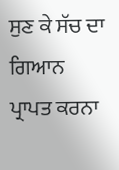ਸੁਣ ਕੇ ਸੱਚ ਦਾ ਗਿਆਨ ਪ੍ਰਾਪਤ ਕਰਨਾ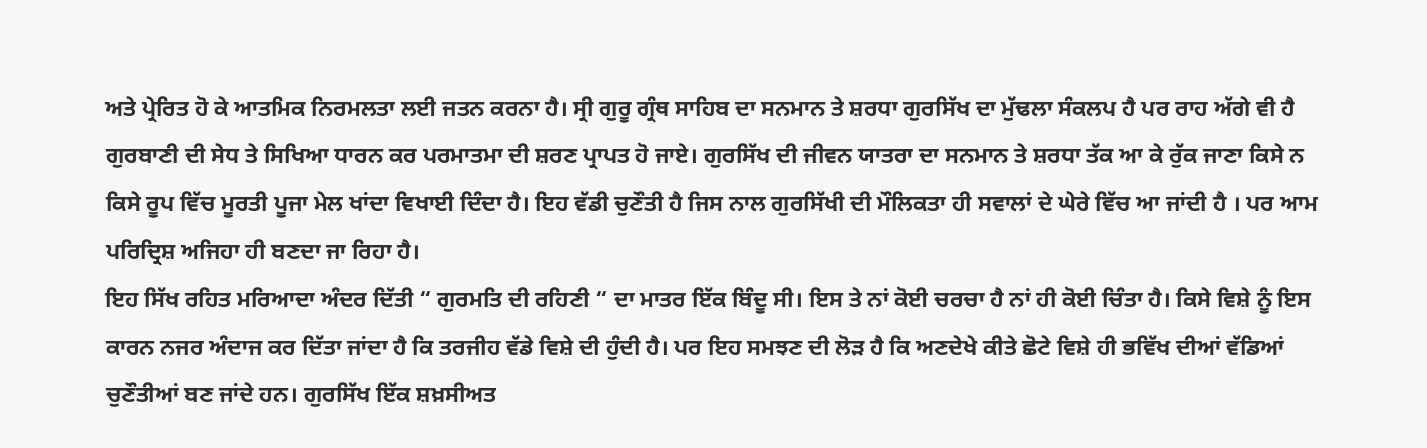ਅਤੇ ਪ੍ਰੇਰਿਤ ਹੋ ਕੇ ਆਤਮਿਕ ਨਿਰਮਲਤਾ ਲਈ ਜਤਨ ਕਰਨਾ ਹੈ। ਸ੍ਰੀ ਗੁਰੂ ਗ੍ਰੰਥ ਸਾਹਿਬ ਦਾ ਸਨਮਾਨ ਤੇ ਸ਼ਰਧਾ ਗੁਰਸਿੱਖ ਦਾ ਮੁੱਢਲਾ ਸੰਕਲਪ ਹੈ ਪਰ ਰਾਹ ਅੱਗੇ ਵੀ ਹੈ ਗੁਰਬਾਣੀ ਦੀ ਸੇਧ ਤੇ ਸਿਖਿਆ ਧਾਰਨ ਕਰ ਪਰਮਾਤਮਾ ਦੀ ਸ਼ਰਣ ਪ੍ਰਾਪਤ ਹੋ ਜਾਏ। ਗੁਰਸਿੱਖ ਦੀ ਜੀਵਨ ਯਾਤਰਾ ਦਾ ਸਨਮਾਨ ਤੇ ਸ਼ਰਧਾ ਤੱਕ ਆ ਕੇ ਰੁੱਕ ਜਾਣਾ ਕਿਸੇ ਨ ਕਿਸੇ ਰੂਪ ਵਿੱਚ ਮੂਰਤੀ ਪੂਜਾ ਮੇਲ ਖਾਂਦਾ ਵਿਖਾਈ ਦਿੰਦਾ ਹੈ। ਇਹ ਵੱਡੀ ਚੁਣੌਤੀ ਹੈ ਜਿਸ ਨਾਲ ਗੁਰਸਿੱਖੀ ਦੀ ਮੌਲਿਕਤਾ ਹੀ ਸਵਾਲਾਂ ਦੇ ਘੇਰੇ ਵਿੱਚ ਆ ਜਾਂਦੀ ਹੈ । ਪਰ ਆਮ ਪਰਿਦ੍ਰਿਸ਼ ਅਜਿਹਾ ਹੀ ਬਣਦਾ ਜਾ ਰਿਹਾ ਹੈ।
ਇਹ ਸਿੱਖ ਰਹਿਤ ਮਰਿਆਦਾ ਅੰਦਰ ਦਿੱਤੀ “ ਗੁਰਮਤਿ ਦੀ ਰਹਿਣੀ “ ਦਾ ਮਾਤਰ ਇੱਕ ਬਿੰਦੂ ਸੀ। ਇਸ ਤੇ ਨਾਂ ਕੋਈ ਚਰਚਾ ਹੈ ਨਾਂ ਹੀ ਕੋਈ ਚਿੰਤਾ ਹੈ। ਕਿਸੇ ਵਿਸ਼ੇ ਨੂੰ ਇਸ ਕਾਰਨ ਨਜਰ ਅੰਦਾਜ ਕਰ ਦਿੱਤਾ ਜਾਂਦਾ ਹੈ ਕਿ ਤਰਜੀਹ ਵੱਡੇ ਵਿਸ਼ੇ ਦੀ ਹੁੰਦੀ ਹੈ। ਪਰ ਇਹ ਸਮਝਣ ਦੀ ਲੋੜ ਹੈ ਕਿ ਅਣਦੇਖੇ ਕੀਤੇ ਛੋਟੇ ਵਿਸ਼ੇ ਹੀ ਭਵਿੱਖ ਦੀਆਂ ਵੱਡਿਆਂ ਚੁਣੌਤੀਆਂ ਬਣ ਜਾਂਦੇ ਹਨ। ਗੁਰਸਿੱਖ ਇੱਕ ਸ਼ਖ਼ਸੀਅਤ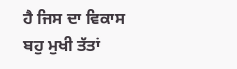ਹੈ ਜਿਸ ਦਾ ਵਿਕਾਸ ਬਹੁ ਮੁਖੀ ਤੱਤਾਂ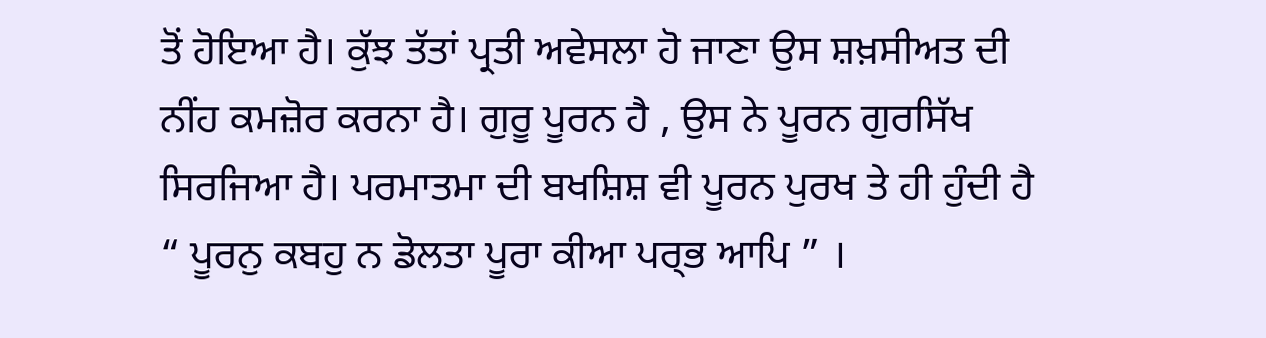ਤੋਂ ਹੋਇਆ ਹੈ। ਕੁੱਝ ਤੱਤਾਂ ਪ੍ਰਤੀ ਅਵੇਸਲਾ ਹੋ ਜਾਣਾ ਉਸ ਸ਼ਖ਼ਸੀਅਤ ਦੀ ਨੀਂਹ ਕਮਜ਼ੋਰ ਕਰਨਾ ਹੈ। ਗੁਰੂ ਪੂਰਨ ਹੈ , ਉਸ ਨੇ ਪੂਰਨ ਗੁਰਸਿੱਖ ਸਿਰਜਿਆ ਹੈ। ਪਰਮਾਤਮਾ ਦੀ ਬਖਸ਼ਿਸ਼ ਵੀ ਪੂਰਨ ਪੁਰਖ ਤੇ ਹੀ ਹੁੰਦੀ ਹੈ “ ਪੂਰਨੁ ਕਬਹੁ ਨ ਡੋਲਤਾ ਪੂਰਾ ਕੀਆ ਪਰ੍ਭ ਆਪਿ ” ।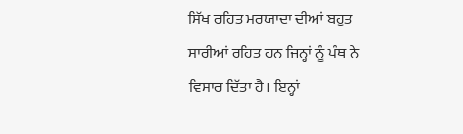ਸਿੱਖ ਰਹਿਤ ਮਰਯਾਦਾ ਦੀਆਂ ਬਹੁਤ ਸਾਰੀਆਂ ਰਹਿਤ ਹਨ ਜਿਨ੍ਹਾਂ ਨੂੰ ਪੰਥ ਨੇ ਵਿਸਾਰ ਦਿੱਤਾ ਹੈ। ਇਨ੍ਹਾਂ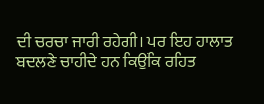ਦੀ ਚਰਚਾ ਜਾਰੀ ਰਹੇਗੀ। ਪਰ ਇਹ ਹਾਲਾਤ ਬਦਲਣੇ ਚਾਹੀਦੇ ਹਨ ਕਿਉਂਕਿ ਰਹਿਤ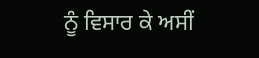ਨੂੰ ਵਿਸਾਰ ਕੇ ਅਸੀਂ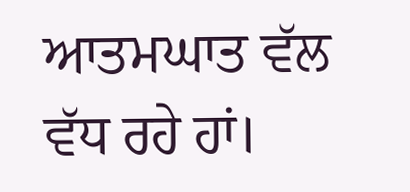ਆਤਮਘਾਤ ਵੱਲ ਵੱਧ ਰਹੇ ਹਾਂ।